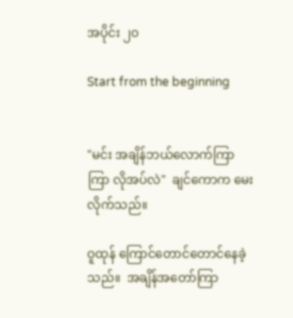အပိုင်း ၂၀

Start from the beginning


"မင်း အချိန်ဘယ်လောက်ကြာကြာ လိုအပ်လဲ"  ချင်ကောက မေးလိုက်သည်။

ဝူထုန် ကြောင်တောင်တောင်နေခဲ့သည်။  အချိန်အတော်ကြာ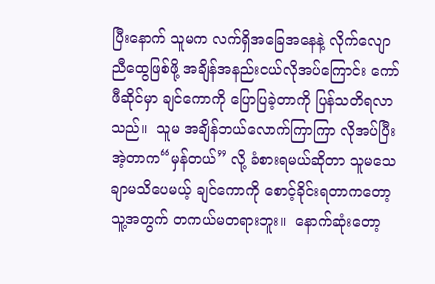ပြီးနောက် သူမက လက်ရှိအခြေအနေနဲ့ လိုက်လျောညီထွေဖြစ်ဖို့ အချိန်အနည်းငယ်လိုအပ်ကြောင်း ကော်ဖီဆိုင်မှာ ချင်ကောကို ပြောပြခဲ့တာကို ပြန်သတိရလာသည်။  သူမ အချိန်ဘယ်လောက်ကြာကြာ လိုအပ်ပြီး အဲ့တာက“မှန်တယ်” လို့ ခံစားရမယ်ဆိုတာ သူမသေချာမသိပေမယ့် ချင်ကောကို စောင့်ခိုင်းရတာကတော့ သူ့အတွက် တကယ်မတရားဘူး။  နောက်ဆုံးတော့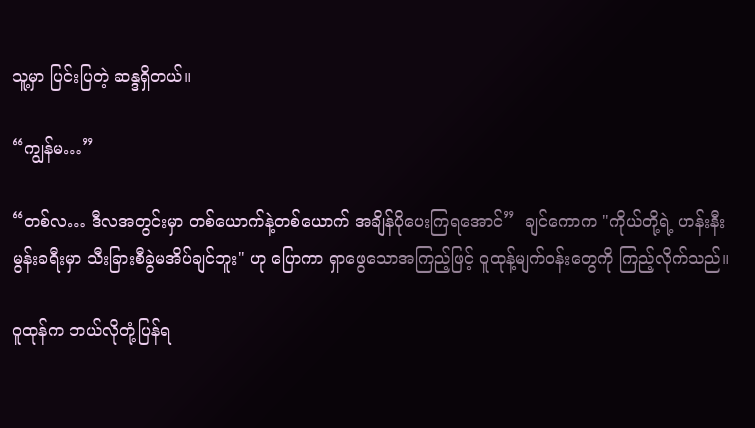သူ့မှာ ပြင်းပြတဲ့ ဆန္ဒရှိတယ်။

“ကျွန်မ…”

“တစ်လ… ဒီလအတွင်းမှာ တစ်ယောက်နဲ့တစ်ယောက် အချိန်ပိုပေးကြရအောင်”  ချင်ကောက "ကိုယ်တို့ရဲ့ ဟန်းနီးမွန်းခရီးမှာ သီးခြားစီခွဲမအိပ်ချင်ဘူး" ဟု ပြောကာ ရှာဖွေသောအကြည့်ဖြင့် ဝူထုန့်မျက်ဝန်းတွေကို ကြည့်လိုက်သည်။

ဝူထုန်က ဘယ်လိုတုံ့ပြန်ရ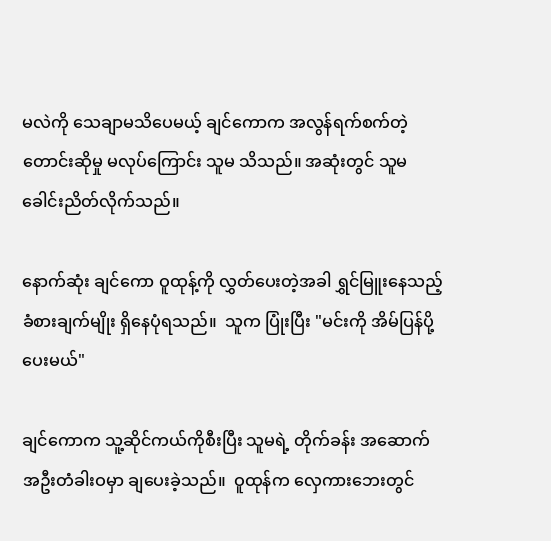မလဲကို သေချာမသိပေမယ့် ချင်ကောက အလွန်ရက်စက်တဲ့ တောင်းဆိုမှု မလုပ်ကြောင်း သူမ သိသည်။ အဆုံးတွင် သူမ ခေါင်းညိတ်လိုက်သည်။

နောက်ဆုံး ချင်ကော ဝူထုန့်ကို လွှတ်ပေးတဲ့အခါ ရွှင်မြူးနေသည့် ခံစားချက်မျိုး ရှိနေပုံရသည်။  သူက ပြုံးပြီး "မင်းကို အိမ်ပြန်ပို့ပေးမယ်"

ချင်ကောက သူ့ဆိုင်ကယ်ကိုစီးပြီး သူမရဲ့ တိုက်ခန်း အဆောက်အဦးတံခါးဝမှာ ချပေးခဲ့သည်။  ဝူထုန်က လှေကားဘေးတွင်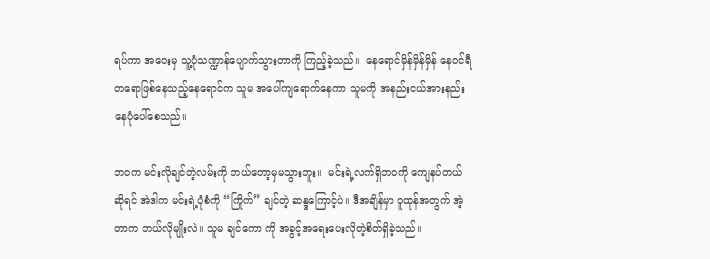ရပ်ကာ အဝေးမှ သူ့ပုံသဏ္ဍာန်ပျောက်သွားတာကို ကြည့်ခဲ့သည်။  နေရောင်မှိန်မှိန်မှိန် နေဝင်ရီတရောဖြစ်နေသည့်နေရောင်က သူမ အပေါ်ကျရောက်နေကာ သူမကို အနည်းငယ်အားနည်းနေပုံပေါ်စေသည်။

ဘဝက မင်းလိုချင်တဲ့လမ်းကို ဘယ်တော့မှမသွားဘူး။  မင်းရဲ့လက်ရှိဘဝကို ကျေနပ်တယ်ဆိုရင် အဲဒါက မင်းရဲ့ပုံစံကို “ကြိုက်” ချင်တဲ့ ဆန္ဒကြောင့်ပဲ။ ဒီအချိန်မှာ ဝူထုန်အတွက် အဲ့တာက ဘယ်လိုမျိုးလဲ။ သူမ ချင်ကော ကို အခွင့်အရေးပေးလိုတဲ့စိတ်ရှိခဲ့သည်။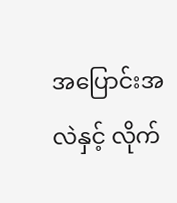အပြောင်းအလဲနှင့် လိုက်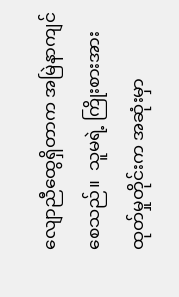လျောညီထွေရှိတာက အမြဲနာကျင်စေသည်။  သူမရဲ့ ကြိုးစားအားထုတ်မှုတိုင်းက အဆုံးမှာ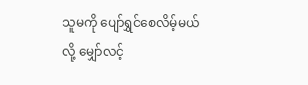သူမကို ပျော်ရွှင်စေလိမ့်မယ်လို့ မျှော်လင့်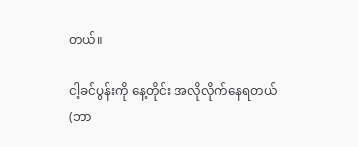တယ်။

ငါ့ခင်ပွန်းကို နေ့တိုင်း အလိုလိုက်နေရတယ် (ဘာ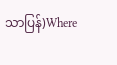သာပြန်)Where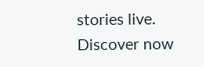stories live. Discover now